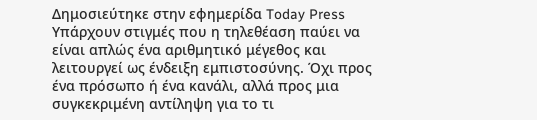Δημοσιεύτηκε στην εφημερίδα Today Press
Υπάρχουν στιγμές που η τηλεθέαση παύει να είναι απλώς ένα αριθμητικό μέγεθος και λειτουργεί ως ένδειξη εμπιστοσύνης. Όχι προς ένα πρόσωπο ή ένα κανάλι, αλλά προς μια συγκεκριμένη αντίληψη για το τι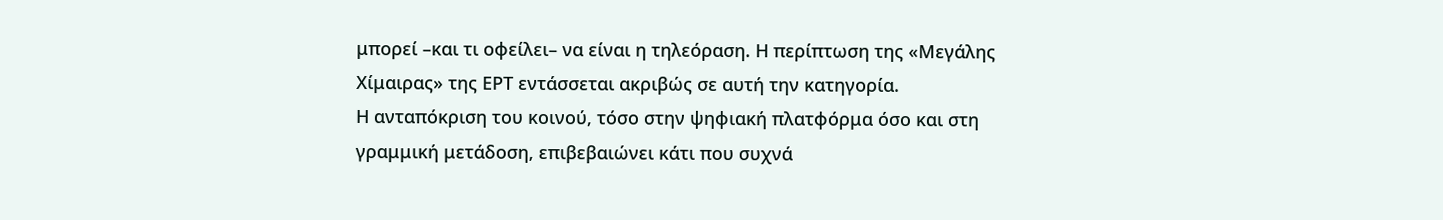μπορεί –και τι οφείλει– να είναι η τηλεόραση. Η περίπτωση της «Μεγάλης Χίμαιρας» της ΕΡΤ εντάσσεται ακριβώς σε αυτή την κατηγορία.
Η ανταπόκριση του κοινού, τόσο στην ψηφιακή πλατφόρμα όσο και στη γραμμική μετάδοση, επιβεβαιώνει κάτι που συχνά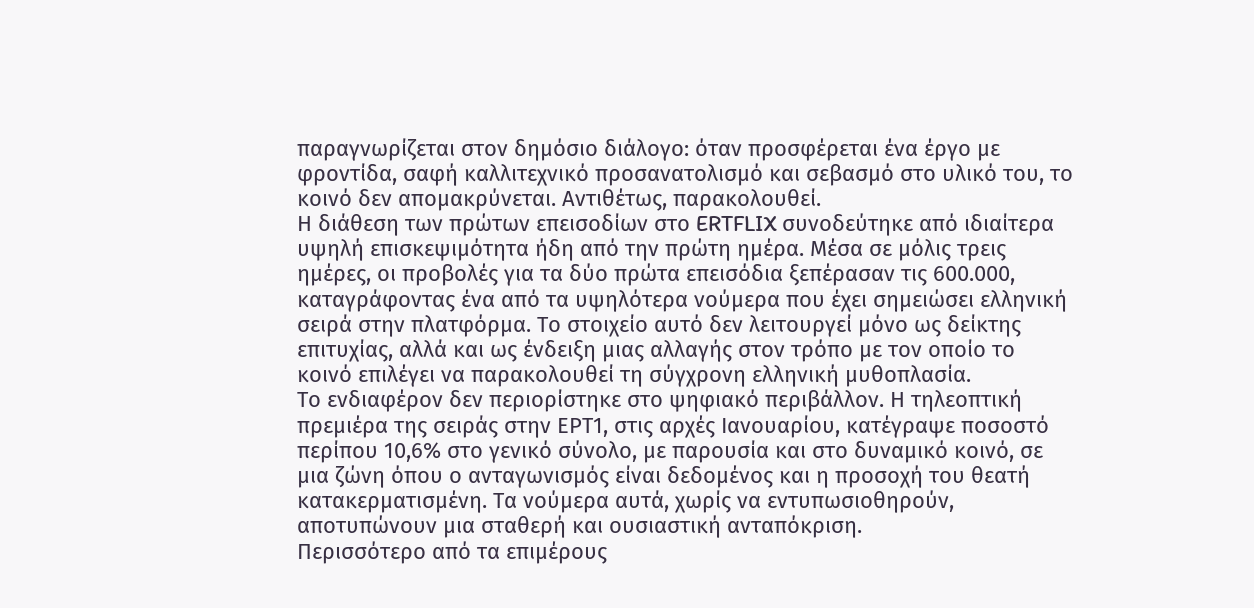παραγνωρίζεται στον δημόσιο διάλογο: όταν προσφέρεται ένα έργο με φροντίδα, σαφή καλλιτεχνικό προσανατολισμό και σεβασμό στο υλικό του, το κοινό δεν απομακρύνεται. Αντιθέτως, παρακολουθεί.
Η διάθεση των πρώτων επεισοδίων στο ERTFLIX συνοδεύτηκε από ιδιαίτερα υψηλή επισκεψιμότητα ήδη από την πρώτη ημέρα. Μέσα σε μόλις τρεις ημέρες, οι προβολές για τα δύο πρώτα επεισόδια ξεπέρασαν τις 600.000, καταγράφοντας ένα από τα υψηλότερα νούμερα που έχει σημειώσει ελληνική σειρά στην πλατφόρμα. Το στοιχείο αυτό δεν λειτουργεί μόνο ως δείκτης επιτυχίας, αλλά και ως ένδειξη μιας αλλαγής στον τρόπο με τον οποίο το κοινό επιλέγει να παρακολουθεί τη σύγχρονη ελληνική μυθοπλασία.
Το ενδιαφέρον δεν περιορίστηκε στο ψηφιακό περιβάλλον. Η τηλεοπτική πρεμιέρα της σειράς στην ΕΡΤ1, στις αρχές Ιανουαρίου, κατέγραψε ποσοστό περίπου 10,6% στο γενικό σύνολο, με παρουσία και στο δυναμικό κοινό, σε μια ζώνη όπου ο ανταγωνισμός είναι δεδομένος και η προσοχή του θεατή κατακερματισμένη. Τα νούμερα αυτά, χωρίς να εντυπωσιοθηρούν, αποτυπώνουν μια σταθερή και ουσιαστική ανταπόκριση.
Περισσότερο από τα επιμέρους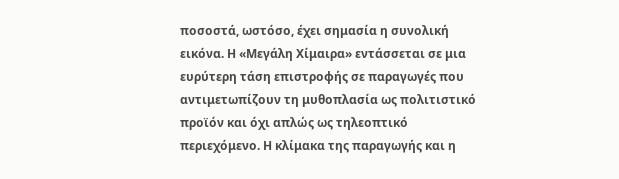ποσοστά, ωστόσο, έχει σημασία η συνολική εικόνα. Η «Μεγάλη Χίμαιρα» εντάσσεται σε μια ευρύτερη τάση επιστροφής σε παραγωγές που αντιμετωπίζουν τη μυθοπλασία ως πολιτιστικό προϊόν και όχι απλώς ως τηλεοπτικό περιεχόμενο. Η κλίμακα της παραγωγής και η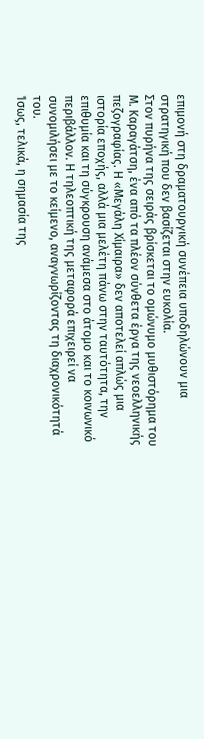επιμονή στη δραματουργική συνέπεια υποδηλώνουν μια στρατηγική που δεν βασίζεται στην ευκολία.
Στον πυρήνα της σειράς βρίσκεται το ομώνυμο μυθιστόρημα του Μ. Καραγάτση, ένα από τα πλέον σύνθετα έργα της νεοελληνικής πεζογραφίας. Η «Μεγάλη Χίμαιρα» δεν αποτελεί απλώς μια ιστορία εποχής, αλλά μια μελέτη πάνω στην ταυτότητα, την επιθυμία και τη σύγκρουση ανάμεσα στο άτομο και το κοινωνικό περιβάλλον. Η τηλεοπτική της μεταφορά επιχειρεί να συνομιλήσει με το κείμενο, αναγνωρίζοντας τη διαχρονικότητά του.
Ίσως, τελικά, η σημασία της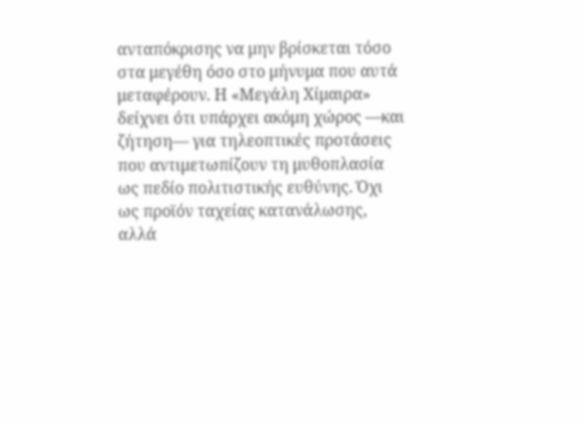ανταπόκρισης να μην βρίσκεται τόσο στα μεγέθη όσο στο μήνυμα που αυτά μεταφέρουν. Η «Μεγάλη Χίμαιρα» δείχνει ότι υπάρχει ακόμη χώρος —και ζήτηση— για τηλεοπτικές προτάσεις που αντιμετωπίζουν τη μυθοπλασία ως πεδίο πολιτιστικής ευθύνης. Όχι ως προϊόν ταχείας κατανάλωσης, αλλά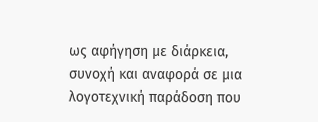ως αφήγηση με διάρκεια, συνοχή και αναφορά σε μια λογοτεχνική παράδοση που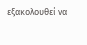εξακολουθεί να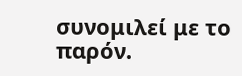συνομιλεί με το παρόν.